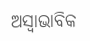ଅସ୍ୱାଭାବିକ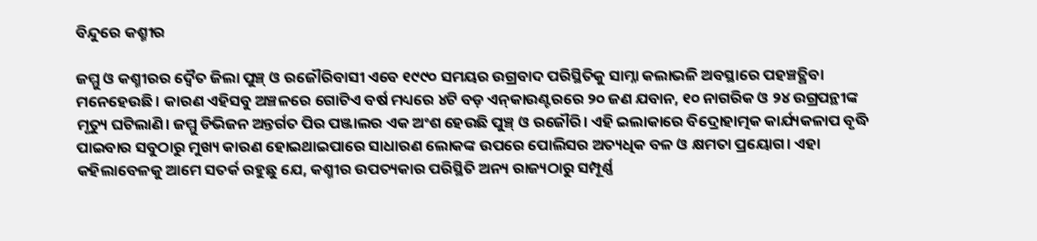ବିନ୍ଦୁରେ କଶ୍ମୀର

ଜମ୍ମୁ ଓ କଶ୍ମୀରର ଦ୍ୱୈତ ଜିଲା ପୁଞ୍ଚ୍‌ ଓ ରଜୌରିବାସୀ ଏବେ ୧୯୯୦ ସମୟର ଉଗ୍ରବାଦ ପରିସ୍ଥିତିକୁ ସାମ୍ନା କଲାଭଳି ଅବସ୍ଥାରେ ପହଞ୍ଚତ୍ଥିବା ମନେହେଉଛି। କାରଣ ଏହିସବୁ ଅଞ୍ଚଳରେ ଗୋଟିଏ ବର୍ଷ ମଧ୍ୟରେ ୪ଟି ବଡ଼ ଏନ୍‌କାଉଣ୍ଟରରେ ୨୦ ଜଣ ଯବାନ, ୧୦ ନାଗରିକ ଓ ୨୪ ଉଗ୍ରପନ୍ଥୀଙ୍କ ମୃତ୍ୟୁ ଘଟିଲାଣି। ଜମ୍ମୁ ଡିଭିଜନ ଅନ୍ତର୍ଗତ ପିର ପଞ୍ଜାଲର ଏକ ଅଂଶ ହେଉଛି ପୁଞ୍ଚ୍‌ ଓ ରଜୌରି। ଏହି ଇଲାକାରେ ବିଦ୍ରୋହାତ୍ମକ କାର୍ଯ୍ୟକଳାପ ବୃଦ୍ଧି ପାଇବାର ସବୁଠାରୁ ମୁଖ୍ୟ କାରଣ ହୋଇଥାଇପାରେ ସାଧାରଣ ଲୋକଙ୍କ ଉପରେ ପୋଲିସର ଅତ୍ୟଧିକ ବଳ ଓ କ୍ଷମତା ପ୍ରୟୋଗ। ଏହା କହିଲାବେଳକୁ ଆମେ ସତର୍କ ରହୁଛୁ ଯେ, କଶ୍ମୀର ଉପତ୍ୟକାର ପରିସ୍ଥିତି ଅନ୍ୟ ରାଜ୍ୟଠାରୁ ସମ୍ପୂର୍ଣ୍ଣ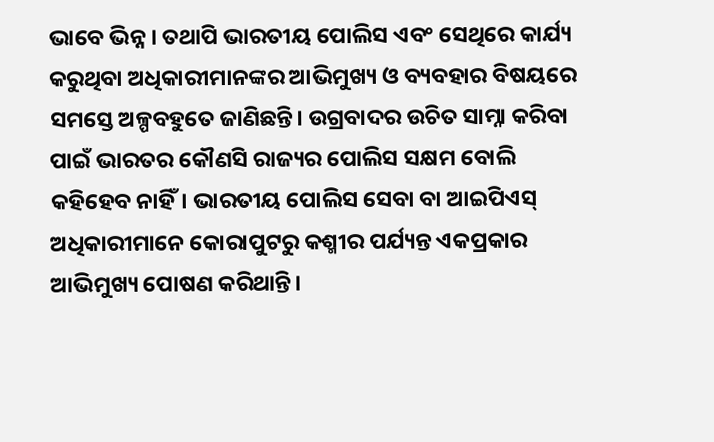ଭାବେ ଭିନ୍ନ । ତଥାପି ଭାରତୀୟ ପୋଲିସ ଏବଂ ସେଥିରେ କାର୍ଯ୍ୟ କରୁଥିବା ଅଧିକାରୀମାନଙ୍କର ଆଭିମୁଖ୍ୟ ଓ ବ୍ୟବହାର ବିଷୟରେ ସମସ୍ତେ ଅଳ୍ପବହୁତେ ଜାଣିଛନ୍ତି। ଉଗ୍ରବାଦର ଉଚିତ ସାମ୍ନା କରିବା ପାଇଁ ଭାରତର କୌଣସି ରାଜ୍ୟର ପୋଲିସ ସକ୍ଷମ ବୋଲି କହିହେବ ନାହିଁ। ଭାରତୀୟ ପୋଲିସ ସେବା ବା ଆଇପିଏସ୍‌ ଅଧିକାରୀମାନେ କୋରାପୁଟରୁ କଶ୍ମୀର ପର୍ଯ୍ୟନ୍ତ ଏକପ୍ରକାର ଆଭିମୁଖ୍ୟ ପୋଷଣ କରିଥାନ୍ତି।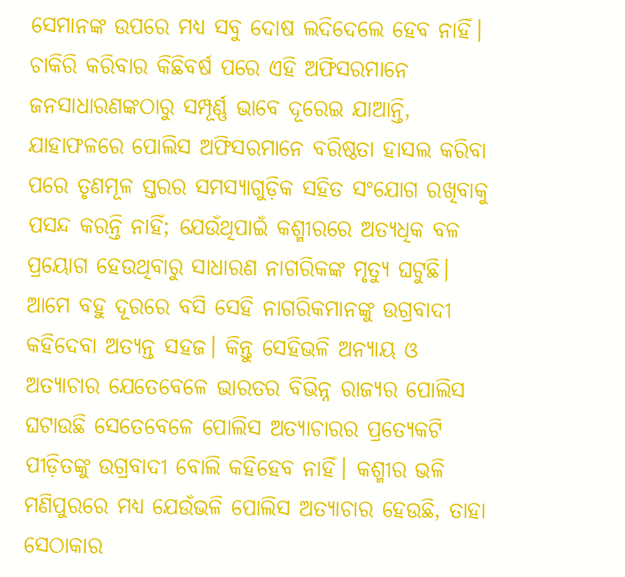ସେମାନଙ୍କ ଉପରେ ମଧ୍ୟ ସବୁ ଦୋଷ ଲଦିଦେଲେ ହେବ ନାହିଁ। ଚାକିରି କରିବାର କିଛିବର୍ଷ ପରେ ଏହି ଅଫିସରମାନେ ଜନସାଧାରଣଙ୍କଠାରୁ ସମ୍ପୂର୍ଣ୍ଣ ଭାବେ ଦୂରେଇ ଯାଆନ୍ତି, ଯାହାଫଳରେ ପୋଲିସ ଅଫିସରମାନେ ବରିଷ୍ଠତା ହାସଲ କରିବା ପରେ ତୃଣମୂଳ ସ୍ତରର ସମସ୍ୟାଗୁଡ଼ିକ ସହିତ ସଂଯୋଗ ରଖିବାକୁ ପସନ୍ଦ କରନ୍ତି ନାହିଁ; ଯେଉଁଥିପାଇଁ କଶ୍ମୀରରେ ଅତ୍ୟଧିକ ବଳ ପ୍ରୟୋଗ ହେଉଥିବାରୁ ସାଧାରଣ ନାଗରିକଙ୍କ ମୃତ୍ୟୁ ଘଟୁଛି। ଆମେ ବହୁ ଦୂରରେ ବସି ସେହି ନାଗରିକମାନଙ୍କୁ ଉଗ୍ରବାଦୀ କହିଦେବା ଅତ୍ୟନ୍ତ ସହଜ। କିନ୍ତୁ ସେହିଭଳି ଅନ୍ୟାୟ ଓ ଅତ୍ୟାଚାର ଯେତେବେଳେ ଭାରତର ବିଭିନ୍ନ ରାଜ୍ୟର ପୋଲିସ ଘଟାଉଛି ସେତେବେଳେ ପୋଲିସ ଅତ୍ୟାଚାରର ପ୍ରତ୍ୟେକଟି ପୀଡ଼ିତଙ୍କୁ ଉଗ୍ରବାଦୀ ବୋଲି କହିହେବ ନାହିଁ। କଶ୍ମୀର ଭଳି ମଣିପୁରରେ ମଧ୍ୟ ଯେଉଁଭଳି ପୋଲିସ ଅତ୍ୟାଚାର ହେଉଛି, ତାହା ସେଠାକାର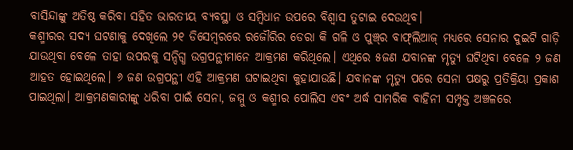ବାସିନ୍ଦାଙ୍କୁ ଅତିଷ୍ଠ କରିବା ସହିତ ଭାରତୀୟ ବ୍ୟବସ୍ଥା ଓ ସମ୍ବିଧାନ ଉପରେ ବିଶ୍ୱାସ ତୁଟାଇ ଦେଉଥିବ।
କଶ୍ମୀରର ସଦ୍ୟ ଘଟଣାକୁ ଦେଖିଲେ ୨୧ ଡିସେମ୍ବରରେ ରଜୌରିର ଡେରା କି ଗଳି ଓ ପୁଞ୍ଚ୍‌ର ବାଫ୍‌ଲିଆଜ୍‌ ମଧ୍ୟରେ ସେନାର ଦୁଇଟି ଗାଡ଼ି ଯାଉଥିବା ବେଳେ ତାହା ଉପରକୁ ସନ୍ଦିଗ୍ଧ ଉଗ୍ରପନ୍ଥୀମାନେ ଆକ୍ରମଣ କରିଥିଲେ। ଏଥିରେ ୫ଜଣ ଯବାନଙ୍କ ମୃତ୍ୟୁ ଘଟିଥିବା ବେଳେ ୨ ଜଣ ଆହତ ହୋଇଥିଲେ। ୬ ଜଣ ଉଗ୍ରପନ୍ଥୀ ଏହି ଆକ୍ରମଣ ଘଟାଇଥିବା କୁହାଯାଉଛି। ଯବାନଙ୍କ ମୃତ୍ୟୁ ପରେ ସେନା ପକ୍ଷରୁ ପ୍ରତିକ୍ରିୟା ପ୍ରକାଶ ପାଇଥିଲା। ଆକ୍ରମଣକାରୀଙ୍କୁ ଧରିବା ପାଇଁ ସେନା, ଜମ୍ମୁ ଓ କଶ୍ମୀର ପୋଲିସ ଏବଂ ଅର୍ଦ୍ଧ ସାମରିକ ବାହିନୀ ସମ୍ପୃକ୍ତ ଅଞ୍ଚଳରେ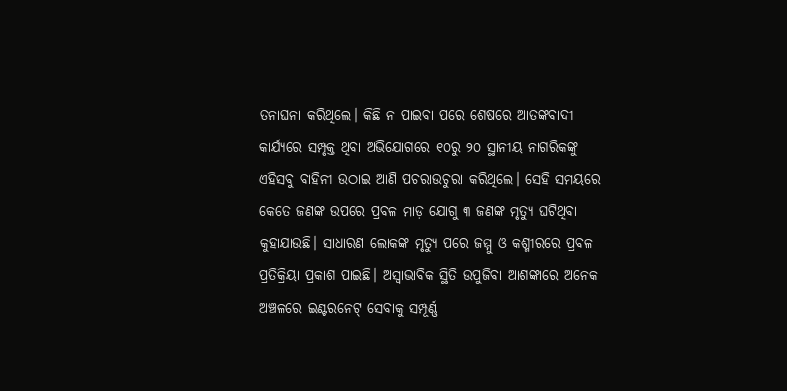ତନାଘନା କରିଥିଲେ। କିଛି ନ ପାଇବା ପରେ ଶେଷରେ ଆତଙ୍କବାଦୀ କାର୍ଯ୍ୟରେ ସମ୍ପୃକ୍ତ ଥିବା ଅଭିଯୋଗରେ ୧୦ରୁ ୨୦ ସ୍ଥାନୀୟ ନାଗରିକଙ୍କୁ ଏହିସବୁ ବାହିନୀ ଉଠାଇ ଆଣି ପଚରାଉଚୁରା କରିଥିଲେ। ସେହି ସମୟରେ କେତେ ଜଣଙ୍କ ଉପରେ ପ୍ରବଳ ମାଡ଼ ଯୋଗୁ ୩ ଜଣଙ୍କ ମୃତ୍ୟୁ ଘଟିଥିବା କୁହାଯାଉଛି। ସାଧାରଣ ଲୋକଙ୍କ ମୃତ୍ୟୁ ପରେ ଜମ୍ମୁ ଓ କଶ୍ମୀରରେ ପ୍ରବଳ ପ୍ରତିକ୍ରିୟା ପ୍ରକାଶ ପାଇଛି। ଅସ୍ବାଭାବିକ ସ୍ଥିତି ଉପୁଜିବା ଆଶଙ୍କାରେ ଅନେକ ଅଞ୍ଚଳରେ ଇଣ୍ଟରନେଟ୍‌ ସେବାକୁ ସମ୍ପୂର୍ଣ୍ଣ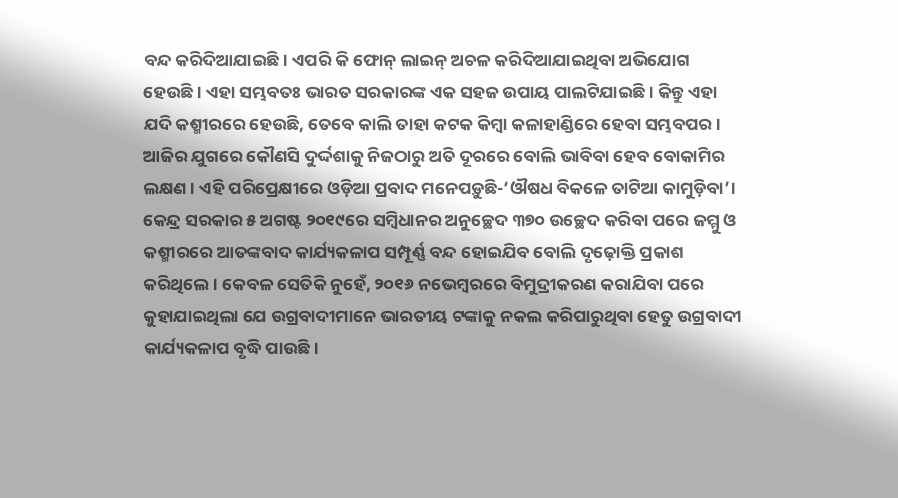ବନ୍ଦ କରିଦିଆଯାଇଛି। ଏପରି କି ଫୋନ୍‌ ଲାଇନ୍‌ ଅଚଳ କରିଦିଆଯାଇଥିବା ଅଭିଯୋଗ ହେଉଛି। ଏହା ସମ୍ଭବତଃ ଭାରତ ସରକାରଙ୍କ ଏକ ସହଜ ଉପାୟ ପାଲଟିଯାଇଛି। କିନ୍ତୁ ଏହା ଯଦି କଶ୍ମୀରରେ ହେଉଛି, ତେବେ କାଲି ତାହା କଟକ କିମ୍ବା କଳାହାଣ୍ଡିରେ ହେବା ସମ୍ଭବପର। ଆଜିର ଯୁଗରେ କୌଣସି ଦୁର୍ଦ୍ଦଶାକୁ ନିଜଠାରୁ ଅତି ଦୂରରେ ବୋଲି ଭାବିବା ହେବ ବୋକାମିର ଲକ୍ଷଣ। ଏହି ପରିପ୍ରେକ୍ଷୀରେ ଓଡ଼ିଆ ପ୍ରବାଦ ମନେପଡ଼ୁଛି-‘ଔଷଧ ବିକଳେ ତାଟିଆ କାମୁଡ଼ିବା’। କେନ୍ଦ୍ର ସରକାର ୫ ଅଗଷ୍ଟ ୨୦୧୯ରେ ସମ୍ବିଧାନର ଅନୁଚ୍ଛେଦ ୩୭୦ ଉଚ୍ଛେଦ କରିବା ପରେ ଜମ୍ମୁ ଓ କଶ୍ମୀରରେ ଆତଙ୍କବାଦ କାର୍ଯ୍ୟକଳାପ ସମ୍ପୂର୍ଣ୍ଣ ବନ୍ଦ ହୋଇଯିବ ବୋଲି ଦୃଢ଼ୋକ୍ତି ପ୍ରକାଶ କରିଥିଲେ। କେବଳ ସେତିକି ନୁହେଁ, ୨୦୧୬ ନଭେମ୍ବରରେ ବିମୁଦ୍ରୀକରଣ କରାଯିବା ପରେ କୁହାଯାଇଥିଲା ଯେ ଉଗ୍ରବାଦୀମାନେ ଭାରତୀୟ ଟଙ୍କାକୁ ନକଲ କରିପାରୁଥିବା ହେତୁ ଉଗ୍ରବାଦୀ କାର୍ଯ୍ୟକଳାପ ବୃଦ୍ଧି ପାଉଛି।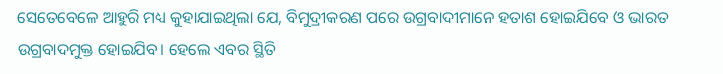ସେତେବେଳେ ଆହୁରି ମଧ୍ୟ କୁହାଯାଇଥିଲା ଯେ, ବିମୁଦ୍ରୀକରଣ ପରେ ଉଗ୍ରବାଦୀମାନେ ହତାଶ ହୋଇଯିବେ ଓ ଭାରତ ଉଗ୍ରବାଦମୁକ୍ତ ହୋଇଯିବ। ହେଲେ ଏବର ସ୍ଥିତି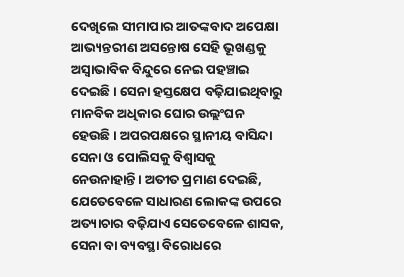ଦେଖିଲେ ସୀମାପାର ଆତଙ୍କବାଦ ଅପେକ୍ଷା ଆଭ୍ୟନ୍ତରୀଣ ଅସନ୍ତୋଷ ସେହି ଭୂଖଣ୍ଡକୁ ଅସ୍ବାଭାବିକ ବିନ୍ଦୁରେ ନେଇ ପହଞ୍ଚାଇ ଦେଇଛି। ସେନା ହସ୍ତକ୍ଷେପ ବଢ଼ିଯାଇଥିବାରୁ ମାନବିକ ଅଧିକାର ଘୋର ଉଲ୍ଲଂଘନ ହେଉଛି। ଅପରପକ୍ଷରେ ସ୍ଥାନୀୟ ବାସିନ୍ଦା ସେନା ଓ ପୋଲିସକୁ ବିଶ୍ୱାସକୁ ନେଉନାହାନ୍ତି। ଅତୀତ ପ୍ରମାଣ ଦେଇଛି, ଯେତେବେଳେ ସାଧାରଣ ଲୋକଙ୍କ ଉପରେ ଅତ୍ୟାଚାର ବଢ଼ିଯାଏ ସେତେବେଳେ ଶାସକ, ସେନା ବା ବ୍ୟବସ୍ଥା ବିରୋଧରେ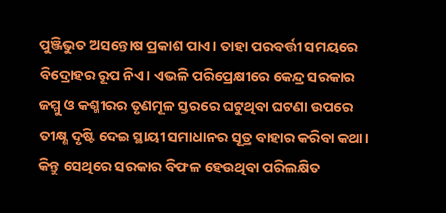ପୁଞ୍ଜିଭୁତ ଅସନ୍ତୋଷ ପ୍ରକାଶ ପାଏ। ତାହା ପରବର୍ତ୍ତୀ ସମୟରେ ବିଦ୍ରୋହର ରୂପ ନିଏ। ଏଭଳି ପରିପ୍ରେକ୍ଷୀରେ କେନ୍ଦ୍ର ସରକାର ଜମ୍ମୁ ଓ କଶ୍ମୀରର ତୃଣମୂଳ ସ୍ତରରେ ଘଟୁଥିବା ଘଟଣା ଉପରେ ତୀକ୍ଷ୍ଣ ଦୃଷ୍ଟି ଦେଇ ସ୍ଥାୟୀ ସମାଧାନର ସୂତ୍ର ବାହାର କରିବା କଥା। କିନ୍ତୁ ସେଥିରେ ସରକାର ବିଫଳ ହେଉଥିବା ପରିଲକ୍ଷିତ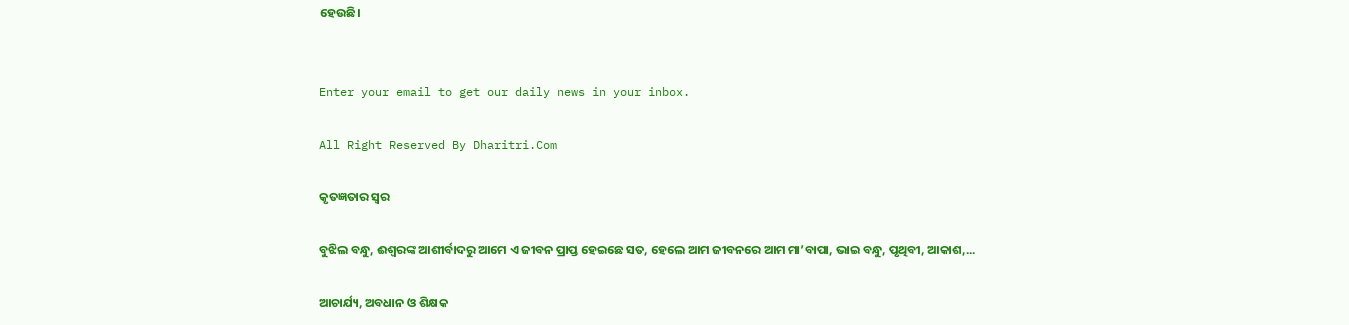ହେଉଛି।


Enter your email to get our daily news in your inbox.

All Right Reserved By Dharitri.Com

କୃତଜ୍ଞତାର ସ୍ବର

ବୁଝିଲ ବନ୍ଧୁ, ଈଶ୍ବରଙ୍କ ଆଶୀର୍ବାଦରୁ ଆମେ ଏ ଜୀବନ ପ୍ରାପ୍ତ ହେଇଛେ ସତ, ହେଲେ ଆମ ଜୀବନରେ ଆମ ମା’ବାପା, ଭାଇ ବନ୍ଧୁ, ପୃଥିବୀ, ଆକାଶ,...

ଆଚାର୍ଯ୍ୟ, ଅବଧାନ ଓ ଶିକ୍ଷକ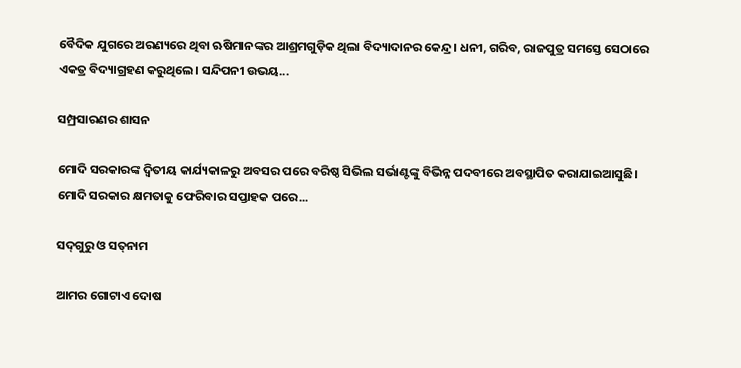ବୈଦିକ ଯୁଗରେ ଅରଣ୍ୟରେ ଥିବା ଋଷିମାନଙ୍କର ଆଶ୍ରମଗୁଡ଼ିକ ଥିଲା ବିଦ୍ୟାଦାନର କେନ୍ଦ୍ର। ଧନୀ, ଗରିବ, ରାଜପୁତ୍ର ସମସ୍ତେ ସେଠାରେ ଏକତ୍ର ବିଦ୍ୟାଗ୍ରହଣ କରୁଥିଲେ। ସନ୍ଦିପନୀ ଉଭୟ...

ସମ୍ପ୍ରସାରଣର ଶାସନ

ମୋଦି ସରକାରଙ୍କ ଦ୍ୱିତୀୟ କାର୍ଯ୍ୟକାଳରୁ ଅବସର ପରେ ବରିଷ୍ଠ ସିଭିଲ ସର୍ଭାଣ୍ଟଙ୍କୁ ବିଭିନ୍ନ ପଦବୀରେ ଅବସ୍ଥାପିତ କରାଯାଇଆସୁଛି। ମୋଦି ସରକାର କ୍ଷମତାକୁ ଫେରିବାର ସପ୍ତାହକ ପରେ...

ସଦ୍‌ଗୁରୁ ଓ ସତ୍‌ନାମ

ଆମର ଗୋଟାଏ ଦୋଷ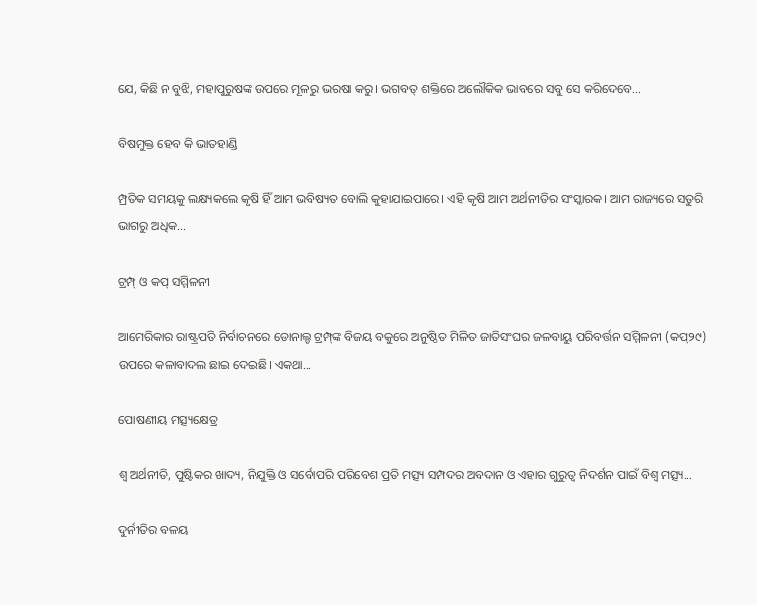ଯେ, କିଛି ନ ବୁଝି, ମହାପୁରୁଷଙ୍କ ଉପରେ ମୂଳରୁ ଭରଷା କରୁ। ଭଗବତ୍‌ ଶକ୍ତିରେ ଅଲୌକିକ ଭାବରେ ସବୁ ସେ କରିଦେବେ...

ବିଷମୁକ୍ତ ହେବ କି ଭାତହାଣ୍ଡି

ମ୍ପ୍ରତିକ ସମୟକୁ ଲକ୍ଷ୍ୟକଲେ କୃଷି ହିଁ ଆମ ଭବିଷ୍ୟତ ବୋଲି କୁହାଯାଇପାରେ। ଏହି କୃଷି ଆମ ଅର୍ଥନୀତିର ସଂସ୍କାରକ। ଆମ ରାଜ୍ୟରେ ସତୁରି ଭାଗରୁ ଅଧିକ...

ଟ୍ରମ୍ପ୍‌ ଓ କପ୍‌ ସମ୍ମିଳନୀ

ଆମେରିକାର ରାଷ୍ଟ୍ରପତି ନିର୍ବାଚନରେ ଡୋନାଲ୍ଡ ଟ୍ରମ୍ପ୍‌ଙ୍କ ବିଜୟ ବକୁରେ ଅନୁଷ୍ଠିତ ମିଳିତ ଜାତିସଂଘର ଜଳବାୟୁ ପରିବର୍ତ୍ତନ ସମ୍ମିଳନୀ (କପ୍‌୨୯) ଉପରେ କଳାବାଦଲ ଛାଇ ଦେଇଛି। ଏକଥା...

ପୋଷଣୀୟ ମତ୍ସ୍ୟକ୍ଷେତ୍ର

ଶ୍ୱ ଅର୍ଥନୀତି, ପୁଷ୍ଟିକର ଖାଦ୍ୟ, ନିଯୁକ୍ତି ଓ ସର୍ବୋପରି ପରିବେଶ ପ୍ରତି ମତ୍ସ୍ୟ ସମ୍ପଦର ଅବଦାନ ଓ ଏହାର ଗୁରୁତ୍ୱ ନିଦର୍ଶନ ପାଇଁ ବିଶ୍ୱ ମତ୍ସ୍ୟ...

ଦୁର୍ନୀତିର ବଳୟ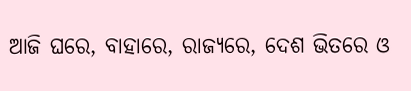ଆଜି ଘରେ, ବାହାରେ, ରାଜ୍ୟରେ, ଦେଶ ଭିତରେ ଓ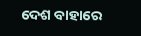ଦେଶ ବାହାରେ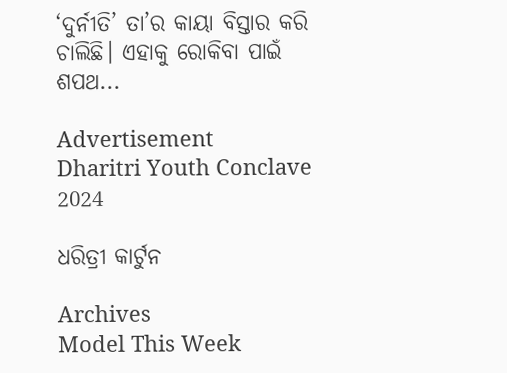‘ଦୁର୍ନୀତି’ ତା’ର କାୟା ବିସ୍ତାର କରି ଚାଲିଛି। ଏହାକୁ ରୋକିବା ପାଇଁ ଶପଥ...

Advertisement
Dharitri Youth Conclave 2024

ଧରିତ୍ରୀ କାର୍ଟୁନ

Archives
Model This Week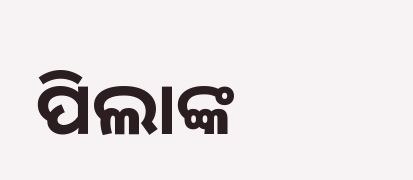ପିଲାଙ୍କ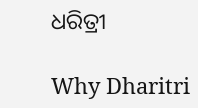ଧରିତ୍ରୀ

Why Dharitri